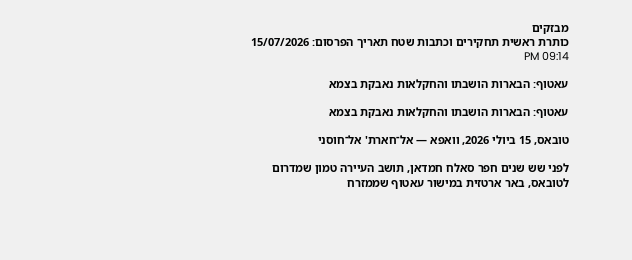מבזקים
כותרת ראשית תחקירים וכתבות שטח תאריך הפרסום: 15/07/2026 09:14 PM

עאטוף: הבארות הושבתו והחקלאות נאבקת בצמא

עאטוף: הבארות הושבתו והחקלאות נאבקת בצמא

טובאס, 15 ביולי 2026, וואפא — אל־חארת' אל־חוסני

לפני שש שנים חפר סאלח חמדאן, תושב העיירה טמון שמדרום לטובאס, באר ארטזית במישור עאטוף שממזרח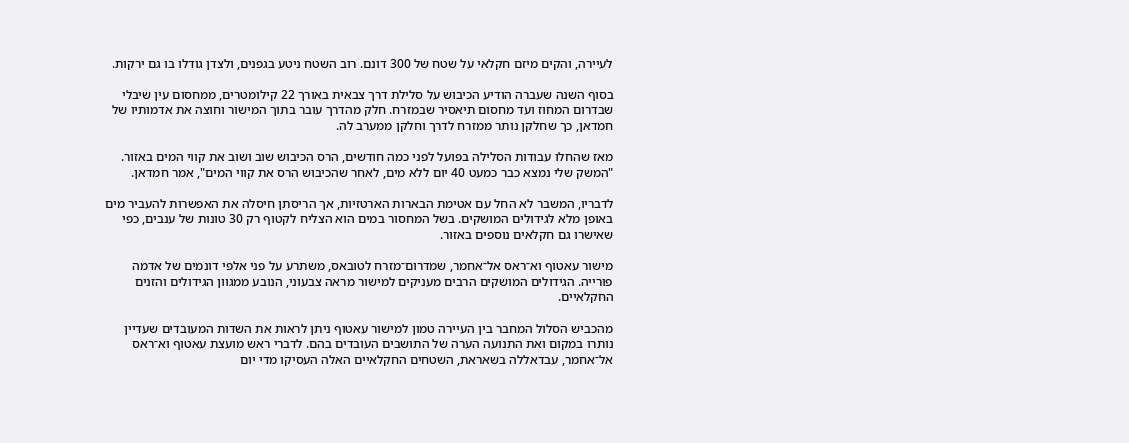לעיירה, והקים מיזם חקלאי על שטח של 300 דונם. רוב השטח ניטע בגפנים, ולצדן גודלו בו גם ירקות.

בסוף השנה שעברה הודיע הכיבוש על סלילת דרך צבאית באורך 22 קילומטרים, ממחסום עין שיבלי שבדרום המחוז ועד מחסום תיאסיר שבמזרח. חלק מהדרך עובר בתוך המישור וחוצה את אדמותיו של חמדאן, כך שחלקן נותר ממזרח לדרך וחלקן ממערב לה.

מאז שהחלו עבודות הסלילה בפועל לפני כמה חודשים, הרס הכיבוש שוב ושוב את קווי המים באזור. "המשק שלי נמצא כבר כמעט 40 יום ללא מים, לאחר שהכיבוש הרס את קווי המים", אמר חמדאן.

לדבריו, המשבר לא החל עם אטימת הבארות הארטזיות, אך הריסתן חיסלה את האפשרות להעביר מים באופן מלא לגידולים המושקים. בשל המחסור במים הוא הצליח לקטוף רק 30 טונות של ענבים, כפי שאישרו גם חקלאים נוספים באזור.

מישור עאטוף וא־ראס אל־אחמר, שמדרום־מזרח לטובאס, משתרע על פני אלפי דונמים של אדמה פורייה. הגידולים המושקים הרבים מעניקים למישור מראה צבעוני, הנובע ממגוון הגידולים והזנים החקלאיים.

מהכביש הסלול המחבר בין העיירה טמון למישור עאטוף ניתן לראות את השדות המעובדים שעדיין נותרו במקום ואת התנועה הערה של התושבים העובדים בהם. לדברי ראש מועצת עאטוף וא־ראס אל־אחמר, עבדאללה בשאראת, השטחים החקלאיים האלה העסיקו מדי יום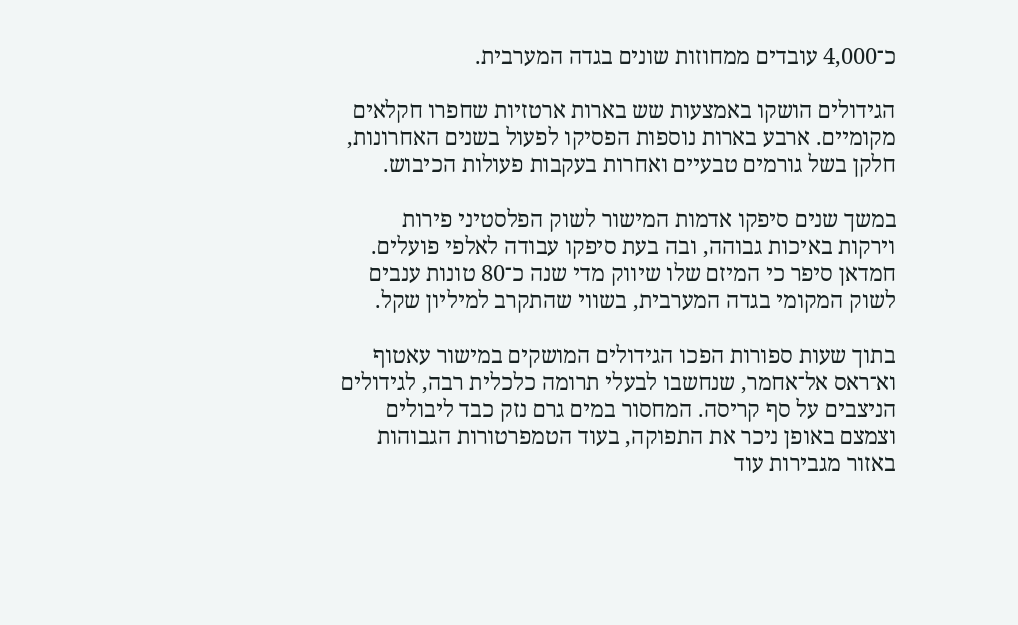כ־4,000 עובדים ממחוזות שונים בגדה המערבית.

הגידולים הושקו באמצעות שש בארות ארטזיות שחפרו חקלאים מקומיים. ארבע בארות נוספות הפסיקו לפעול בשנים האחרונות, חלקן בשל גורמים טבעיים ואחרות בעקבות פעולות הכיבוש.

במשך שנים סיפקו אדמות המישור לשוק הפלסטיני פירות וירקות באיכות גבוהה, ובה בעת סיפקו עבודה לאלפי פועלים. חמדאן סיפר כי המיזם שלו שיווק מדי שנה כ־80 טונות ענבים לשוק המקומי בגדה המערבית, בשווי שהתקרב למיליון שקל.

בתוך שעות ספורות הפכו הגידולים המושקים במישור עאטוף וא־ראס אל־אחמר, שנחשבו לבעלי תרומה כלכלית רבה, לגידולים הניצבים על סף קריסה. המחסור במים גרם נזק כבד ליבולים וצמצם באופן ניכר את התפוקה, בעוד הטמפרטורות הגבוהות באזור מגבירות עוד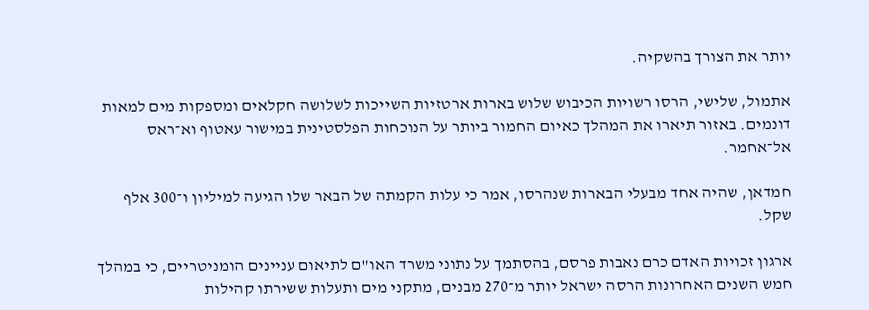יותר את הצורך בהשקיה.

אתמול, שלישי, הרסו רשויות הכיבוש שלוש בארות ארטזיות השייכות לשלושה חקלאים ומספקות מים למאות דונמים. באזור תיארו את המהלך כאיום החמור ביותר על הנוכחות הפלסטינית במישור עאטוף וא־ראס אל־אחמר.

חמדאן, שהיה אחד מבעלי הבארות שנהרסו, אמר כי עלות הקמתה של הבאר שלו הגיעה למיליון ו־300 אלף שקל.

ארגון זכויות האדם כרם נאבות פרסם, בהסתמך על נתוני משרד האו"ם לתיאום עניינים הומניטריים, כי במהלך חמש השנים האחרונות הרסה ישראל יותר מ־270 מבנים, מתקני מים ותעלות ששירתו קהילות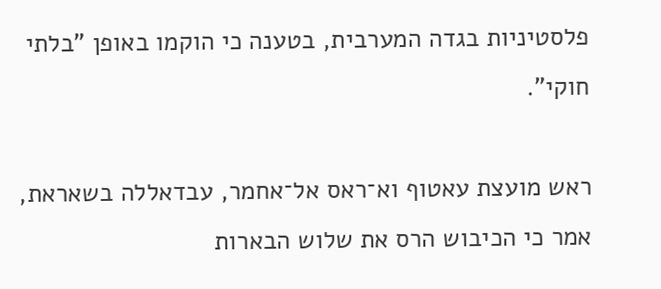פלסטיניות בגדה המערבית, בטענה כי הוקמו באופן "בלתי חוקי".

ראש מועצת עאטוף וא־ראס אל־אחמר, עבדאללה בשאראת, אמר כי הכיבוש הרס את שלוש הבארות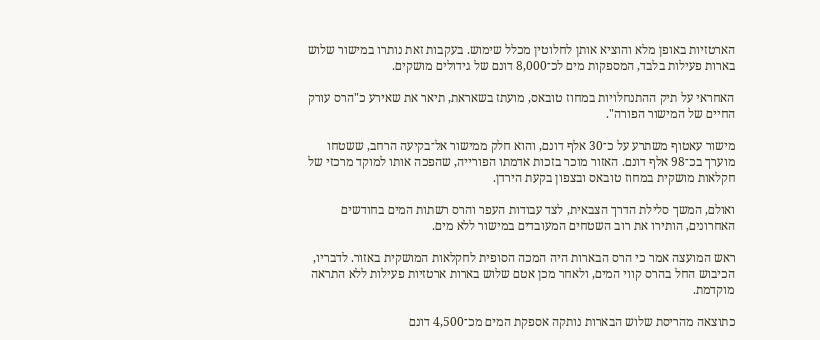הארטזיות באופן מלא והוציא אותן לחלוטין מכלל שימוש. בעקבות זאת נותרו במישור שלוש בארות פעילות בלבד, המספקות מים לכ־8,000 דונם של גידולים מושקים.

האחראי על תיק ההתנחלויות במחוז טובאס, מועתז בשאראת, תיאר את שאירע כ"הרס עורק החיים של המישור הפורה".

מישור עאטוף משתרע על כ־30 אלף דונם, והוא חלק ממישור אל־בקיעה הרחב, ששטחו מוערך בכ־98 אלף דונם. האזור מוכר בזכות אדמתו הפורייה, שהפכה אותו למוקד מרכזי של חקלאות מושקית במחוז טובאס ובצפון בקעת הירדן.

ואולם, המשך סלילת הדרך הצבאית, לצד עבודות העפר והרס רשתות המים בחודשים האחרונים, הותירו את רוב השטחים המעובדים במישור ללא מים.

ראש המועצה אמר כי הרס הבארות היה המכה הסופית לחקלאות המושקית באזור. לדבריו, הכיבוש החל בהרס קווי המים, ולאחר מכן אטם שלוש בארות ארטזיות פעילות ללא התראה מוקדמת.

כתוצאה מהריסת שלוש הבארות נותקה אספקת המים מכ־4,500 דונם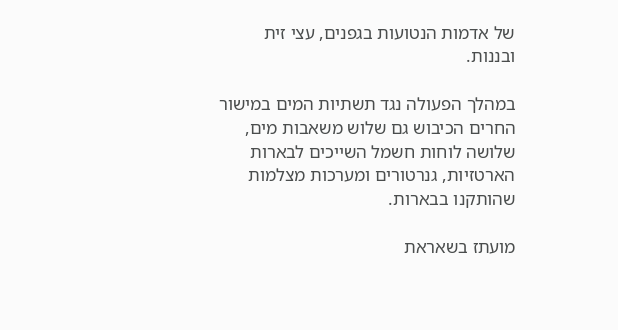של אדמות הנטועות בגפנים, עצי זית ובננות.

במהלך הפעולה נגד תשתיות המים במישור החרים הכיבוש גם שלוש משאבות מים, שלושה לוחות חשמל השייכים לבארות הארטזיות, גנרטורים ומערכות מצלמות שהותקנו בבארות.

מועתז בשאראת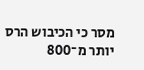מסר כי הכיבוש הרס יותר מ־800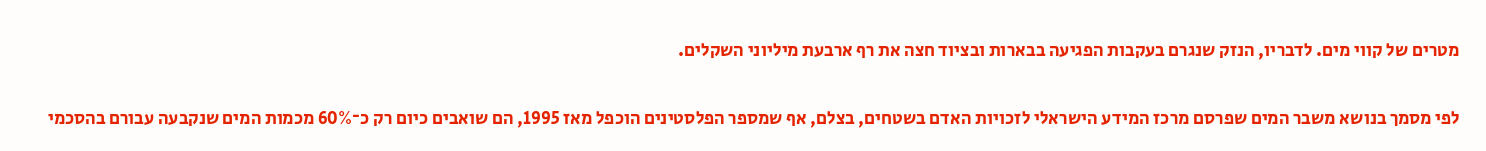מטרים של קווי מים. לדבריו, הנזק שנגרם בעקבות הפגיעה בבארות ובציוד חצה את רף ארבעת מיליוני השקלים.

לפי מסמך בנושא משבר המים שפרסם מרכז המידע הישראלי לזכויות האדם בשטחים, בצלם, אף שמספר הפלסטינים הוכפל מאז 1995, הם שואבים כיום רק כ־60% מכמות המים שנקבעה עבורם בהסכמי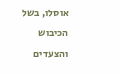אוסלו, בשל הכיבוש והצעדים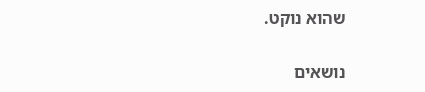שהוא נוקט.

נושאים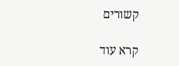קשורים

קרא עוד